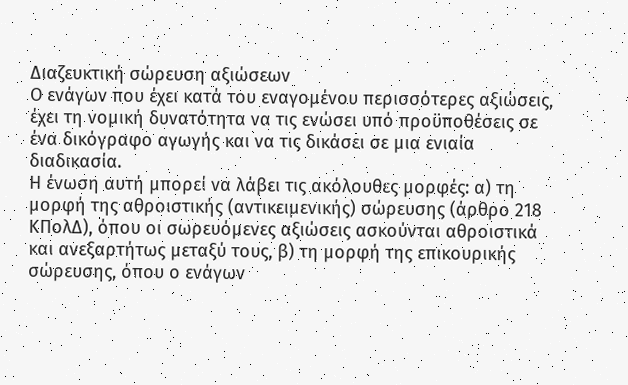Διαζευκτική σώρευση αξιώσεων
Ο ενάγων που έχει κατά του εναγομένου περισσότερες αξιώσεις, έχει τη νομική δυνατότητα να τις ενώσει υπό προϋποθέσεις σε ένα δικόγραφο αγωγής και να τις δικάσει σε μια ενιαία διαδικασία.
Η ένωση αυτή μπορεί να λάβει τις ακόλουθες μορφές: α) τη μορφή της αθροιστικής (αντικειμενικής) σώρευσης (άρθρο 218 ΚΠολΔ), όπου οι σωρευόμενες αξιώσεις ασκούνται αθροιστικά και ανεξαρτήτως μεταξύ τους, β) τη μορφή της επικουρικής σώρευσης, όπου ο ενάγων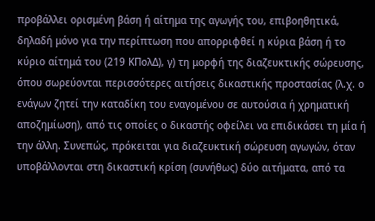προβάλλει ορισμένη βάση ή αίτημα της αγωγής του, επιβοηθητικά, δηλαδή μόνο για την περίπτωση που απορριφθεί η κύρια βάση ή το κύριο αίτημά του (219 ΚΠολΔ), γ) τη μορφή της διαζευκτικής σώρευσης, όπου σωρεύονται περισσότερες αιτήσεις δικαστικής προστασίας (λ.χ. ο ενάγων ζητεί την καταδίκη του εναγομένου σε αυτούσια ή χρηματική αποζημίωση), από τις οποίες ο δικαστής οφείλει να επιδικάσει τη μία ή την άλλη. Συνεπώς, πρόκειται για διαζευκτική σώρευση αγωγών, όταν υποβάλλονται στη δικαστική κρίση (συνήθως) δύο αιτήματα, από τα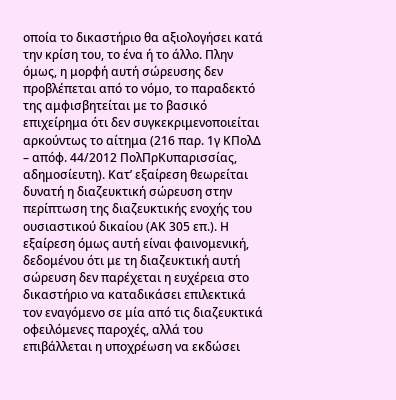οποία το δικαστήριο θα αξιολογήσει κατά την κρίση του, το ένα ή το άλλο. Πλην όμως, η μορφή αυτή σώρευσης δεν προβλέπεται από το νόμο, το παραδεκτό της αμφισβητείται με το βασικό επιχείρημα ότι δεν συγκεκριμενοποιείται αρκούντως το αίτημα (216 παρ. 1γ ΚΠολΔ – απόφ. 44/2012 ΠολΠρΚυπαρισσίας, αδημοσίευτη). Κατ’ εξαίρεση θεωρείται δυνατή η διαζευκτική σώρευση στην περίπτωση της διαζευκτικής ενοχής του ουσιαστικού δικαίου (ΑΚ 305 επ.). Η εξαίρεση όμως αυτή είναι φαινομενική, δεδομένου ότι με τη διαζευκτική αυτή σώρευση δεν παρέχεται η ευχέρεια στο δικαστήριο να καταδικάσει επιλεκτικά τον εναγόμενο σε μία από τις διαζευκτικά οφειλόμενες παροχές, αλλά του επιβάλλεται η υποχρέωση να εκδώσει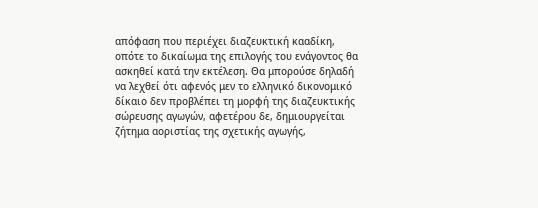απόφαση που περιέχει διαζευκτική κααδίκη, οπότε το δικαίωμα της επιλογής του ενάγοντος θα ασκηθεί κατά την εκτέλεση. Θα μπορούσε δηλαδή να λεχθεί ότι αφενός μεν το ελληνικό δικονομικό δίκαιο δεν προβλέπει τη μορφή της διαζευκτικής σώρευσης αγωγών, αφετέρου δε, δημιουργείται ζήτημα αοριστίας της σχετικής αγωγής,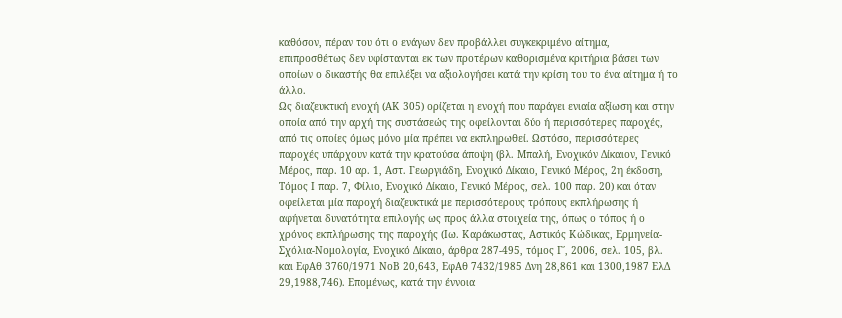καθόσον, πέραν του ότι ο ενάγων δεν προβάλλει συγκεκριμένο αίτημα, επιπροσθέτως δεν υφίστανται εκ των προτέρων καθορισμένα κριτήρια βάσει των οποίων ο δικαστής θα επιλέξει να αξιολογήσει κατά την κρίση του το ένα αίτημα ή το άλλο.
Ως διαζευκτική ενοχή (ΑΚ 305) ορίζεται η ενοχή που παράγει ενιαία αξίωση και στην οποία από την αρχή της συστάσεώς της οφείλονται δύο ή περισσότερες παροχές, από τις οποίες όμως μόνο μία πρέπει να εκπληρωθεί. Ωστόσο, περισσότερες παροχές υπάρχουν κατά την κρατούσα άποψη (βλ. Μπαλή, Ενοχικόν Δίκαιον, Γενικό Μέρος, παρ. 10 αρ. 1, Αστ. Γεωργιάδη, Ενοχικό Δίκαιο, Γενικό Μέρος, 2η έκδοση, Τόμος Ι παρ. 7, Φίλιο, Ενοχικό Δίκαιο, Γενικό Μέρος, σελ. 100 παρ. 20) και όταν οφείλεται μία παροχή διαζευκτικά με περισσότερους τρόπους εκπλήρωσης ή αφήνεται δυνατότητα επιλογής ως προς άλλα στοιχεία της, όπως ο τόπος ή ο χρόνος εκπλήρωσης της παροχής (Ιω. Καράκωστας, Αστικός Κώδικας, Ερμηνεία-Σχόλια-Νομολογία, Ενοχικό Δίκαιο, άρθρα 287-495, τόμος Γ΄, 2006, σελ. 105, βλ. και ΕφΑθ 3760/1971 ΝοΒ 20,643, ΕφΑθ 7432/1985 Δνη 28,861 και 1300,1987 ΕλΔ 29,1988,746). Επομένως, κατά την έννοια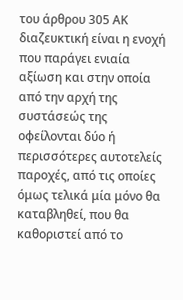του άρθρου 305 ΑΚ διαζευκτική είναι η ενοχή που παράγει ενιαία αξίωση και στην οποία από την αρχή της συστάσεώς της οφείλονται δύο ή περισσότερες αυτοτελείς παροχές, από τις οποίες όμως τελικά μία μόνο θα καταβληθεί, που θα καθοριστεί από το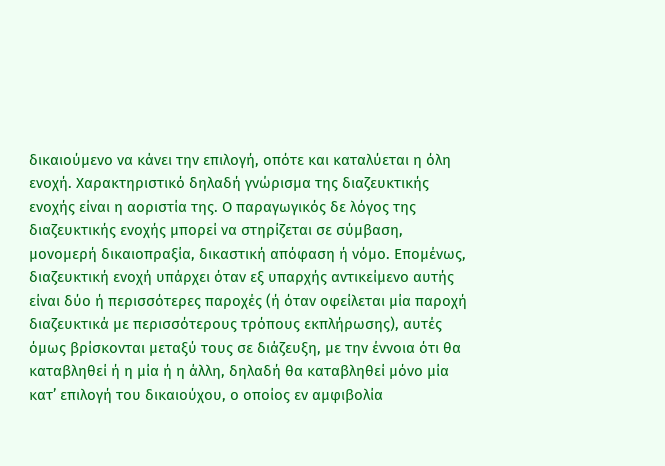δικαιούμενο να κάνει την επιλογή, οπότε και καταλύεται η όλη ενοχή. Χαρακτηριστικό δηλαδή γνώρισμα της διαζευκτικής ενοχής είναι η αοριστία της. Ο παραγωγικός δε λόγος της διαζευκτικής ενοχής μπορεί να στηρίζεται σε σύμβαση, μονομερή δικαιοπραξία, δικαστική απόφαση ή νόμο. Επομένως, διαζευκτική ενοχή υπάρχει όταν εξ υπαρχής αντικείμενο αυτής είναι δύο ή περισσότερες παροχές (ή όταν οφείλεται μία παροχή διαζευκτικά με περισσότερους τρόπους εκπλήρωσης), αυτές όμως βρίσκονται μεταξύ τους σε διάζευξη, με την έννοια ότι θα καταβληθεί ή η μία ή η άλλη, δηλαδή θα καταβληθεί μόνο μία κατ’ επιλογή του δικαιούχου, ο οποίος εν αμφιβολία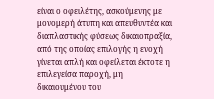είναι ο οφειλέτης, ασκούμενης με μονομερή άτυπη και απευθυντέα και διαπλαστικής φύσεως δικαιοπραξία, από της οποίας επιλογής η ενοχή γίνεται απλή και οφείλεται έκτοτε η επιλεγείσα παροχή, μη δικαιουμένου του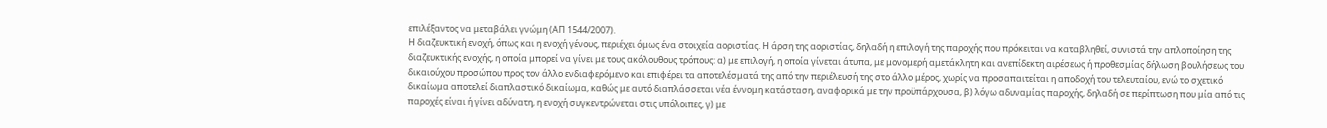επιλέξαντος να μεταβάλει γνώμη (ΑΠ 1544/2007).
Η διαζευκτική ενοχή, όπως και η ενοχή γένους, περιέχει όμως ένα στοιχεία αοριστίας. Η άρση της αοριστίας, δηλαδή η επιλογή της παροχής που πρόκειται να καταβληθεί, συνιστά την απλοποίηση της διαζευκτικής ενοχής, η οποία μπορεί να γίνει με τους ακόλουθους τρόπους: α) με επιλογή, η οποία γίνεται άτυπα, με μονομερή αμετάκλητη και ανεπίδεκτη αιρέσεως ή προθεσμίας δήλωση βουλήσεως του δικαιούχου προσώπου προς τον άλλο ενδιαφερόμενο και επιφέρει τα αποτελέσματά της από την περιέλευσή της στο άλλο μέρος, χωρίς να προσαπαιτείται η αποδοχή του τελευταίου, ενώ το σχετικό δικαίωμα αποτελεί διαπλαστικό δικαίωμα, καθώς με αυτό διαπλάσσεται νέα έννομη κατάσταση, αναφορικά με την προϋπάρχουσα, β) λόγω αδυναμίας παροχής, δηλαδή σε περίπτωση που μία από τις παροχές είναι ή γίνει αδύνατη, η ενοχή συγκεντρώνεται στις υπόλοιπες, γ) με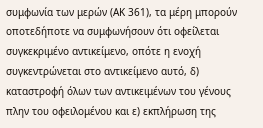συμφωνία των μερών (ΑΚ 361), τα μέρη μπορούν οποτεδήποτε να συμφωνήσουν ότι οφείλεται συγκεκριμένο αντικείμενο, οπότε η ενοχή συγκεντρώνεται στο αντικείμενο αυτό, δ) καταστροφή όλων των αντικειμένων του γένους πλην του οφειλομένου και ε) εκπλήρωση της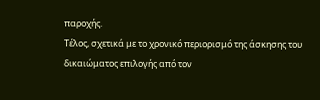παροχής.
Τέλος, σχετικά με το χρονικό περιορισμό της άσκησης του δικαιώματος επιλογής από τον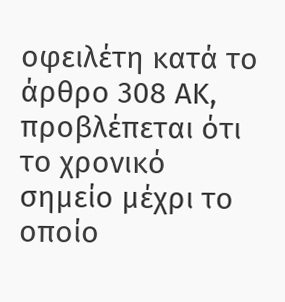οφειλέτη κατά το άρθρο 308 ΑΚ, προβλέπεται ότι το χρονικό σημείο μέχρι το οποίο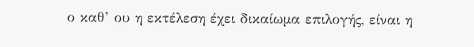ο καθ’ ου η εκτέλεση έχει δικαίωμα επιλογής, είναι η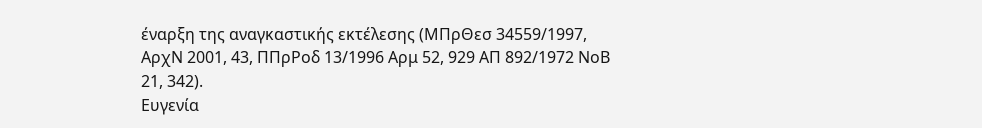έναρξη της αναγκαστικής εκτέλεσης (ΜΠρΘεσ 34559/1997, ΑρχΝ 2001, 43, ΠΠρΡοδ 13/1996 Αρμ 52, 929 ΑΠ 892/1972 ΝοΒ 21, 342).
Ευγενία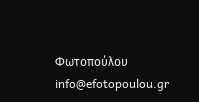Φωτοπούλου
info@efotopoulou.gr